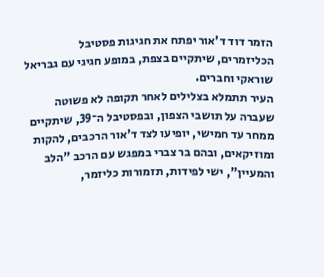הזמר דוד ד'אור יפתח את חגיגות פסטיבל הכליזמרים, שיתקיים בצפת, במופע חגיגי עם גבריאל שוראקי וחברים.
העיר תתמלא בצלילים לאחר תקופה לא פשוטה שעברה על תושבי הצפון, ובפסטיבל ה־39, שיתקיים ממחר עד חמישי, יופיעו לצד ד'אור הרכבים, להקות ומוזיקאים, ובהם בר צברי במפגש עם הרכב "הלב והמעיין", ישי לפידות, תזמורות כליזמר,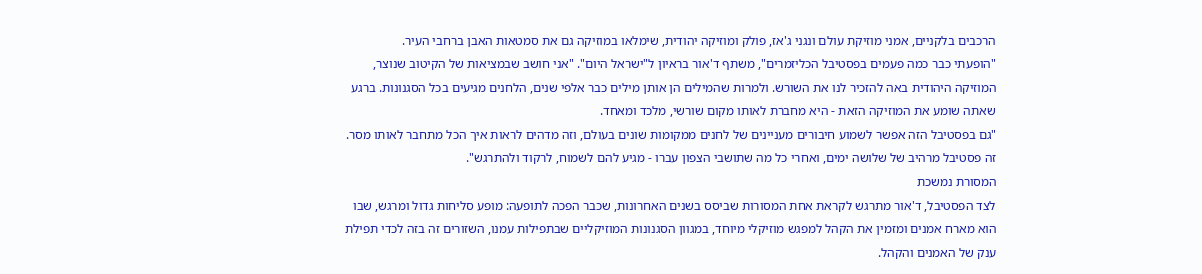הרכבים בלקניים, אמני מוזיקת עולם ונגני ג'אז, פולק ומוזיקה יהודית, שימלאו במוזיקה גם את סמטאות האבן ברחבי העיר.
"הופעתי כבר כמה פעמים בפסטיבל הכליזמרים", משתף ד'אור בראיון ל"ישראל היום". "אני חושב שבמציאות של הקיטוב שנוצר, המוזיקה היהודית באה להזכיר לנו את השורש. ולמרות שהמילים הן אותן מילים כבר אלפי שנים, הלחנים מגיעים בכל הסגנונות. ברגע שאתה שומע את המוזיקה הזאת - היא מחברת לאותו מקום שורשי, מלכד ומאחד.
"גם בפסטיבל הזה אפשר לשמוע חיבורים מעניינים של לחנים ממקומות שונים בעולם, וזה מדהים לראות איך הכל מתחבר לאותו מסר. זה פסטיבל מרהיב של שלושה ימים, ואחרי כל מה שתושבי הצפון עברו - מגיע להם לשמוח, לרקוד ולהתרגש".
המסורת נמשכת
לצד הפסטיבל, ד'אור מתרגש לקראת אחת המסורות שביסס בשנים האחרונות, שכבר הפכה לתופעה: מופע סליחות גדול ומרגש, שבו הוא מארח אמנים ומזמין את הקהל למפגש מוזיקלי מיוחד, במגוון הסגנונות המוזיקליים שבתפילות עמנו, השזורים זה בזה לכדי תפילת ענק של האמנים והקהל.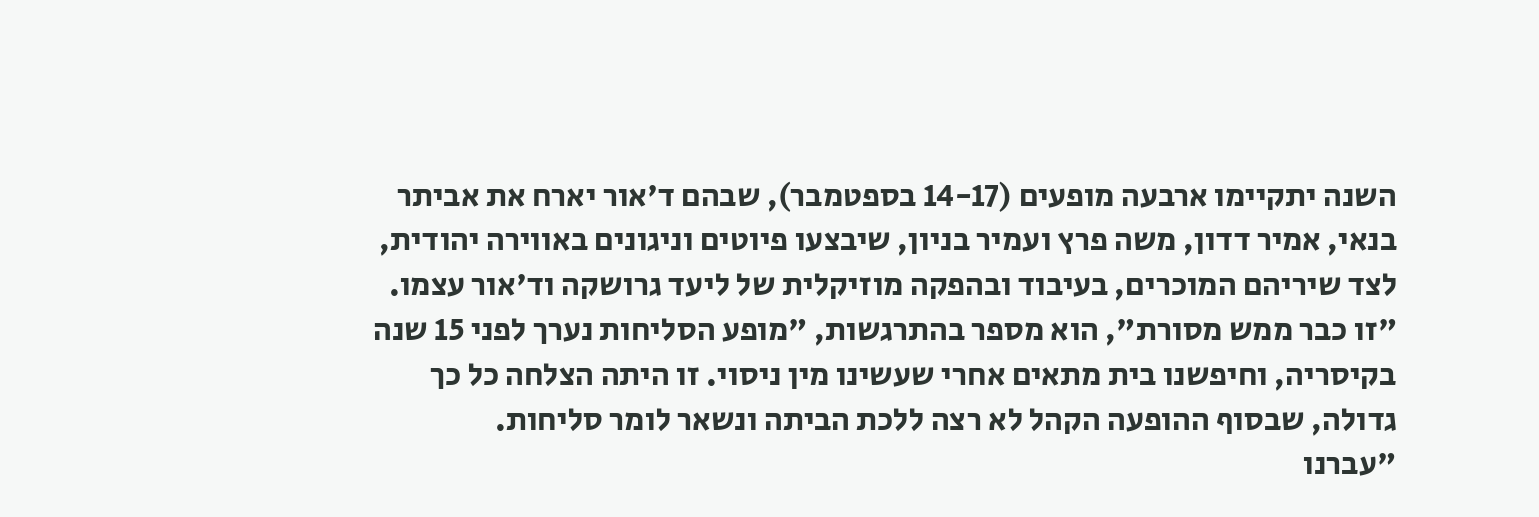השנה יתקיימו ארבעה מופעים (14-17 בספטמבר), שבהם ד'אור יארח את אביתר בנאי, אמיר דדון, משה פרץ ועמיר בניון, שיבצעו פיוטים וניגונים באווירה יהודית, לצד שיריהם המוכרים, בעיבוד ובהפקה מוזיקלית של ליעד גרושקה וד'אור עצמו.
"זו כבר ממש מסורת", הוא מספר בהתרגשות, "מופע הסליחות נערך לפני 15 שנה בקיסריה, וחיפשנו בית מתאים אחרי שעשינו מין ניסוי. זו היתה הצלחה כל כך גדולה, שבסוף ההופעה הקהל לא רצה ללכת הביתה ונשאר לומר סליחות.
"עברנו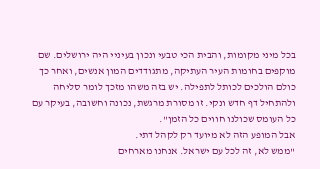בכל מיני מקומות, והבית הכי טבעי ונכון בעיניי היה ירושלים. שם מוקפים בחומות העיר העתיקה, מתגודדים המון אנשים, ואחר כך כולם הולכים לכותל לתפילה. יש בזה משהו מזכך לומר סליחה ולהתחיל דף חדש ונקי. זו מסורת מרגשת, נכונה וחשובה, בעיקר עם כל העומס שכולנו חווים כל הזמן".
אבל המופע הזה לא מיועד רק לקהל דתי.
"ממש לא, זה לכל עם ישראל. אנחנו מארחים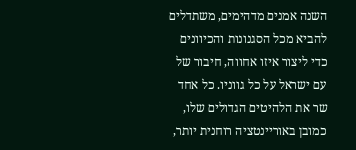השנה אמנים מדהימים, משתדלים להביא מכל הסגנונות והכיוונים כדי ליצור איזו אחווה, חיבור של עם ישראל על כל גווניו. כל אחד שר את הלהיטים הגדולים שלו, כמובן באוריינטציה רוחנית יותר,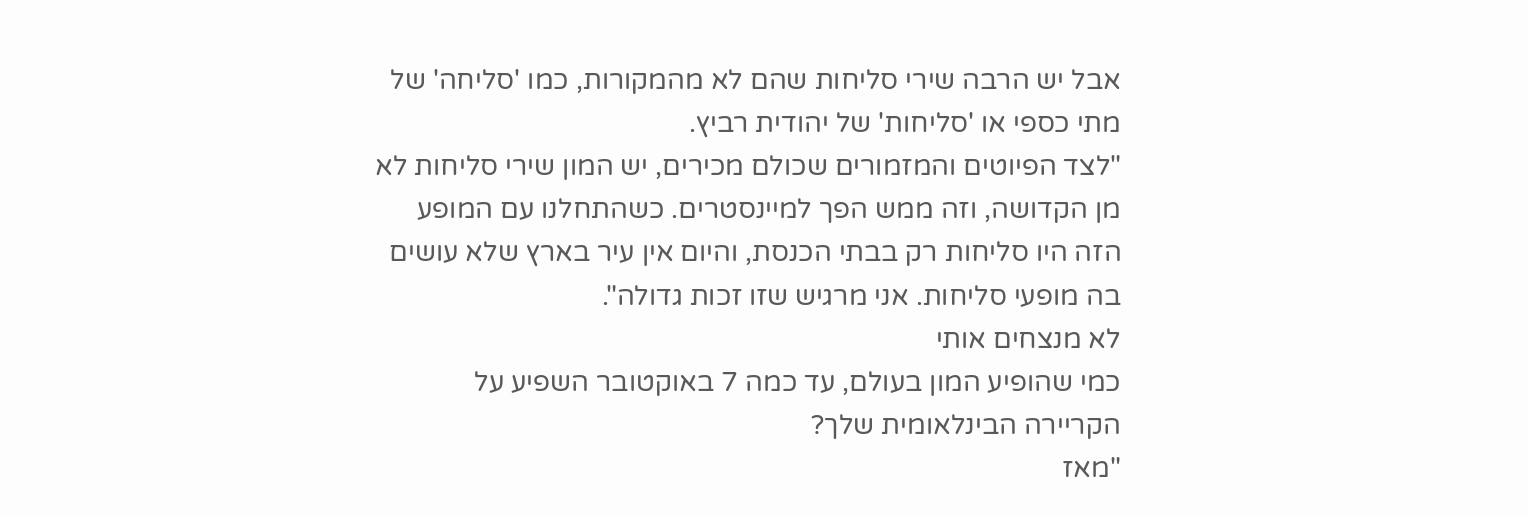אבל יש הרבה שירי סליחות שהם לא מהמקורות, כמו 'סליחה' של מתי כספי או 'סליחות' של יהודית רביץ.
"לצד הפיוטים והמזמורים שכולם מכירים, יש המון שירי סליחות לא מן הקדושה, וזה ממש הפך למיינסטרים. כשהתחלנו עם המופע הזה היו סליחות רק בבתי הכנסת, והיום אין עיר בארץ שלא עושים בה מופעי סליחות. אני מרגיש שזו זכות גדולה".
לא מנצחים אותי
כמי שהופיע המון בעולם, עד כמה 7 באוקטובר השפיע על הקריירה הבינלאומית שלך?
"מאז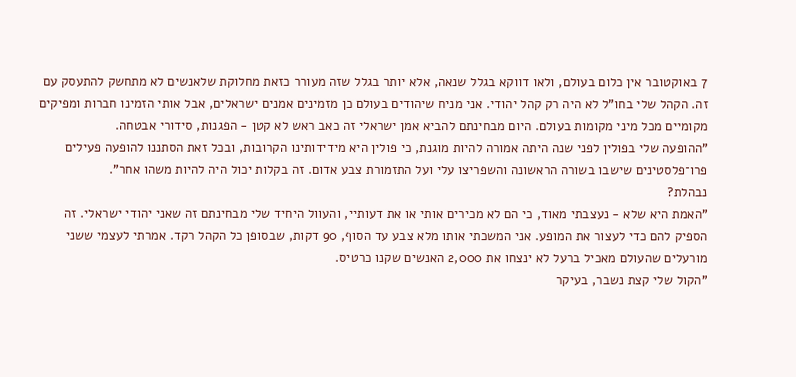7 באוקטובר אין כלום בעולם, ולאו דווקא בגלל שנאה, אלא יותר בגלל שזה מעורר כזאת מחלוקת שלאנשים לא מתחשק להתעסק עם זה. הקהל שלי בחו"ל לא היה רק קהל יהודי. אני מניח שיהודים בעולם כן מזמינים אמנים ישראלים, אבל אותי הזמינו חברות ומפיקים מקומיים מכל מיני מקומות בעולם. היום מבחינתם להביא אמן ישראלי זה כאב ראש לא קטן - הפגנות, סידורי אבטחה.
"ההופעה שלי בפולין לפני שנה היתה אמורה להיות מוגנת, כי פולין היא מידידותינו הקרובות, ובכל זאת הסתננו להופעה פעילים פרו־פלסטינים שישבו בשורה הראשונה והשפריצו עלי ועל התזמורת צבע אדום. זה בקלות יכול היה להיות משהו אחר".
נבהלת?
"האמת היא שלא - נעצבתי מאוד, כי הם לא מכירים אותי או את דעותיי, והעוול היחיד שלי מבחינתם זה שאני יהודי ישראלי. זה הספיק להם כדי לעצור את המופע. אני המשכתי אותו מלא צבע עד הסוף, 90 דקות, שבסופן כל הקהל רקד. אמרתי לעצמי ששני מורעלים שהעולם מאכיל ברעל לא ינצחו את 2,000 האנשים שקנו כרטיס.
"הקול שלי קצת נשבר, בעיקר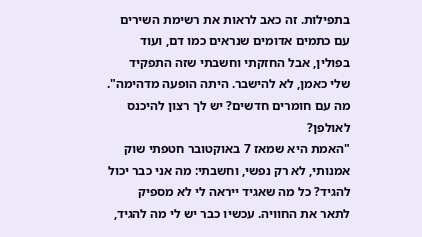בתפילות. זה כאב לראות את רשימת השירים עם כתמים אדומים שנראים כמו דם, ועוד בפולין, אבל החזקתי וחשבתי שזה התפקיד שלי כאמן, לא להישבר. היתה הופעה מדהימה".
מה עם חומרים חדשים? יש לך רצון להיכנס לאולפן?
"האמת היא שמאז 7 באוקטובר חטפתי שוק אמנותי, לא רק נפשי, וחשבתי: מה אני כבר יכול להגיד? כל מה שאגיד ייראה לי לא מספיק לתאר את החוויה. עכשיו כבר יש לי מה להגיד,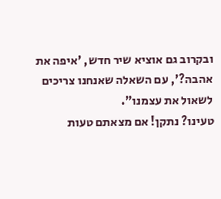ובקרוב גם אוציא שיר חדש, 'איפה את אהבה?', עם השאלה שאנחנו צריכים לשאול את עצמנו".
טעינו? נתקן! אם מצאתם טעות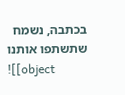בכתבה, נשמח שתשתפו אותנו
![[object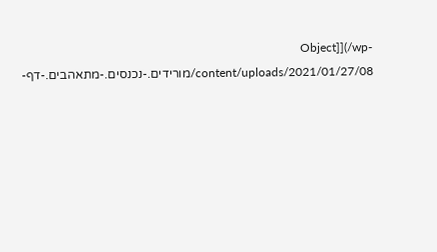Object]](/wp-content/uploads/2021/01/27/08/מורידים.-נכנסים.-מתאהבים.-דף-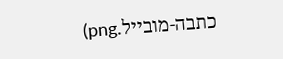כתבה-מובייל.png)